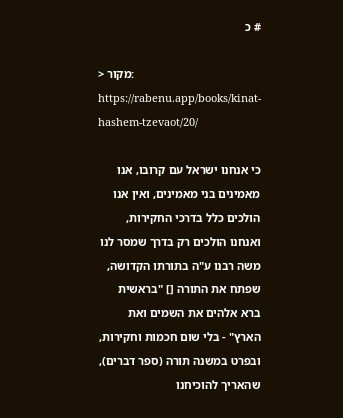# כ

> מקור: https://rabenu.app/books/kinat-hashem-tzevaot/20/

כי אנחנו ישראל עם קרובו, אנו מאמינים בני מאמינים, ואין אנו הולכים כלל בדרכי החקירות, ואנחנו הולכים רק בדרך שמסר לנו משה רבנו ע"ה בתורתו הקדושה, שפתח את התורה [] "בראשית ברא אלהים את השמים ואת הארץ" - בלי שום חכמות וחקירות, ובפרט במשנה תורה (ספר דברים), שהאריך להוכיחנו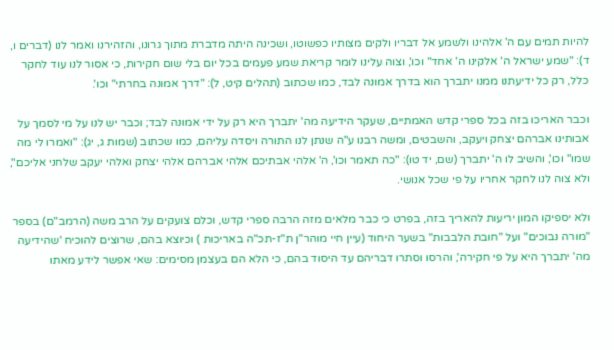להיות תמים עם ה' אלהינו ולשמע אל דבריו ולקים מצו‍תיו כפשוטו, ושכינה היתה מדברת מתוך גרונו, והזהירנו ואמר לנו (דברים ו, ד): "שמע ישראל ה' אלקינו ה' אחד" וכו', וצוה עלינו לומר קריאת שמע פעמים בכל יום בלי שום חקירות, כי אסור לנו עוד לחקר כלל, רק כל ידיעתנו ממנו יתברך הוא בדרך אמונה לבד, כמו שכתוב (תהלים קיט, ל): "דרך אמונה בחרתי" וכו'.

וכבר האריכו בזה בכל ספרי קדש האמתיים, שעקר הידיעה מה' יתברך היא רק על ידי אמונה לבד; וכבר יש לנו על מי לסמך על אבותינו אברהם יצחק ויעקב, והשבטים, ומשה רבנו ע"ה שנתן לנו התורה ויסדה עליהם, כמו שכתוב (שמות ג, יג): "ואמרו לי מה שמו" וכו', והשיב לו ה' יתברך (שם, יד טו): "כה תאמר וכו', ה' אלהי אבתיכם אלהי אברהם אלהי יצחק ואלהי יעקב שלחני אליכם", ולא צוה לנו לחקר אחריו על פי שכל אנושי.

ולא יספיקו המון יריעות להאריך בזה, בפרט כי כבר מלאים מזה הרבה ספרי קדש, וכלם צועקים על הרב משה (הרמב"ם) בספר "מורה נבוכים" ועל "חובת הלבבות" בשער היחוד (עיין חיי מוהר"ן ת"ז-תכ"ה באריכות ) וכיוצא בהם, שרוצים להוכיח 'שהידיעה מה' יתברך היא על פי חקירה', והרסו וסתרו דבריהם עד היסוד בהם, כי הלא הם בעצמן מסימים: שאי אפשר לידע מאתו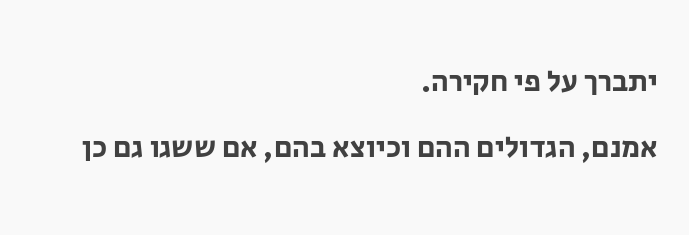יתברך על פי חקירה.

אמנם, הגדולים ההם וכיוצא בהם, אם ששגו גם כן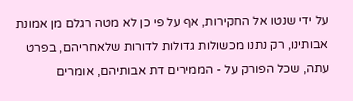על ידי שנטו אל החקירות, אף על פי כן לא מטה רגלם מן אמונת אבותינו, רק נתנו מכשולות גדולות לדורות שלאחריהם, בפרט עתה, שכל הפורק על - הממירים דת אבותיהם, אומרים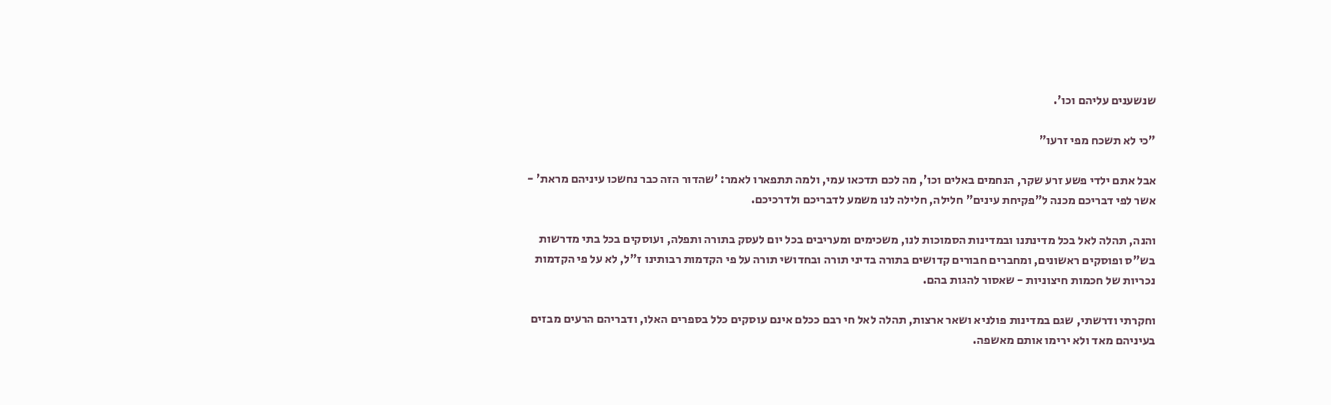שנשענים עליהם וכו'.

"כי לא תשכח מפי זרעו"

אבל אתם ילדי פשע זרע שקר, הנחמים באלים וכו', מה לכם תדכאו עמי, ולמה תתפארו לאמר: 'שהדור הזה כבר נחשכו עיניהם מראת' - אשר לפי דבריכם מכנה ל"פקיחת עינים" חלילה, חלילה לנו משמע לדבריכם ולדרכיכם.

והנה, תהלה לאל בכל מדינתנו ובמדינות הסמוכות לנו, משכימים ומעריבים בכל יום לעסק בתורה ותפלה, ועוסקים בכל בתי מדרשות בש"ס ופוסקים ראשונים, ומחברים חבורים קדושים בתורה בדיני תורה ובחדושי תורה על פי הקדמות רבותינו ז"ל, לא על פי הקדמות נכריות של חכמות חיצוניות - שאסור להגות בהם.

וחקרתי ודרשתי, שגם במדינות פולניא ושאר ארצות, תהלה לאל חי רבם ככלם אינם עוסקים כלל בספרים האלו, ודבריהם הרעים מבזים בעיניהם מאד ולא ירימו אותם מאשפה.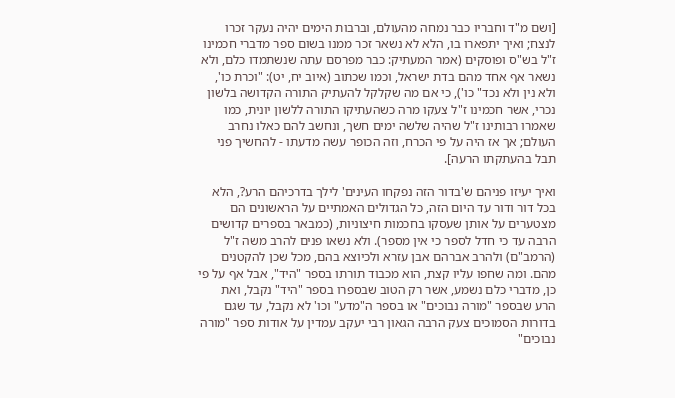[ושם מ"ד וחבריו כבר נמחה מהעולם, וברבות הימים יהיה נעקר זכרו לנצח; ואיך יתפארו בו, הלא לא נשאר זכר ממנו בשום ספר מדברי חכמינו ז"ל בש"ס ופוסקים (אמר המעתיק: כבר מפרסם עתה שנשתמדו כלם, ולא נשאר אף אחד מהם בדת ישראל, וכמו שכתוב (איוב יח, יט): "וכרת כו', ולא נין ולא נכד" כו'), כי אם מה שקלקל להעתיק התורה הקדושה בלשון נכרי, אשר חכמינו ז"ל צעקו מרה כשהעתיקו התורה ללשון יונית, כמו שאמרו רבותינו ז"ל שהיה שלשה ימים חשך, ונחשב להם כאלו נחרב העולם; אך אז היה על פי הכרח, וזה הכופר עשה מדעתו - להחשיך פני תבל בהעתקתו הרעה].

ואיך יעיזו פניהם ש'בדור הזה נפקחו העינים' לילך בדרכיהם הרע?, הלא בכל דור ודור עד היום הזה, כל הגדולים האמתיים על הראשונים הם מצטערים על אותן שעסקו בחכמות חיצוניות, (כמבאר בספרים קדושים הרבה עד כי חדל לספר כי אין מספר). ולא נשאו פנים להרב משה ז"ל (הרמב"ם) ולהרב אברהם אבן עזרא ולכיוצא בהם, מכל שכן להקטנים מהם. ומה שחפו עליו קצת, הוא מכבוד תורתו בספר "היד", אבל אף על פי כן, מדברי כלם נשמע, אשר רק הטוב שבספרו בספר "היד" נקבל, ואת הרע שבספר "מורה נבוכים" או בספר ה"מדע" וכו' לא נקבל, עד שגם בדורות הסמוכים צעק הרבה הגאון רבי יעקב עמדין על אודות ספר "מורה נבוכים"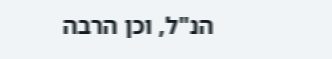הנ"ל, וכן הרבה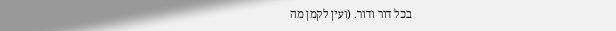בכל דור ודור. (ועין לקמן מה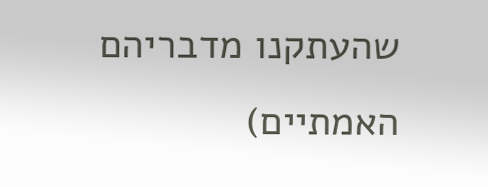שהעתקנו מדבריהם האמתיים)